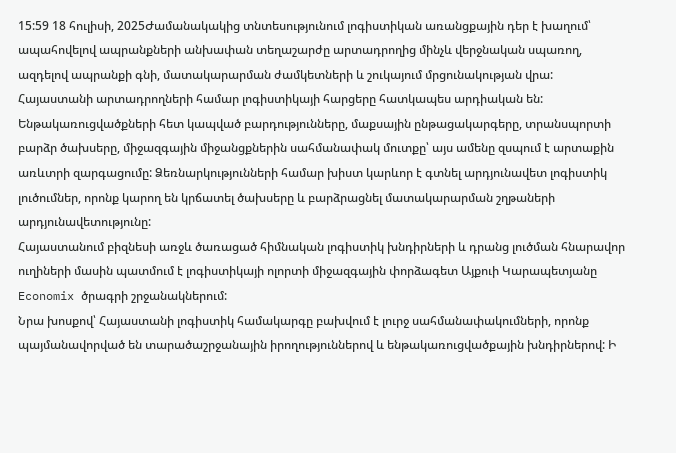15:59 18 հուլիսի, 2025Ժամանակակից տնտեսությունում լոգիստիկան առանցքային դեր է խաղում՝ ապահովելով ապրանքների անխափան տեղաշարժը արտադրողից մինչև վերջնական սպառող, ազդելով ապրանքի գնի, մատակարարման ժամկետների և շուկայում մրցունակության վրա: Հայաստանի արտադրողների համար լոգիստիկայի հարցերը հատկապես արդիական են: Ենթակառուցվածքների հետ կապված բարդությունները, մաքսային ընթացակարգերը, տրանսպորտի բարձր ծախսերը, միջազգային միջանցքներին սահմանափակ մուտքը՝ այս ամենը զսպում է արտաքին առևտրի զարգացումը: Ձեռնարկությունների համար խիստ կարևոր է գտնել արդյունավետ լոգիստիկ լուծումներ, որոնք կարող են կրճատել ծախսերը և բարձրացնել մատակարարման շղթաների արդյունավետությունը:
Հայաստանում բիզնեսի առջև ծառացած հիմնական լոգիստիկ խնդիրների և դրանց լուծման հնարավոր ուղիների մասին պատմում է լոգիստիկայի ոլորտի միջազգային փորձագետ Այքուի Կարապետյանը Economix ծրագրի շրջանակներում:
Նրա խոսքով՝ Հայաստանի լոգիստիկ համակարգը բախվում է լուրջ սահմանափակումների, որոնք պայմանավորված են տարածաշրջանային իրողություններով և ենթակառուցվածքային խնդիրներով: Ի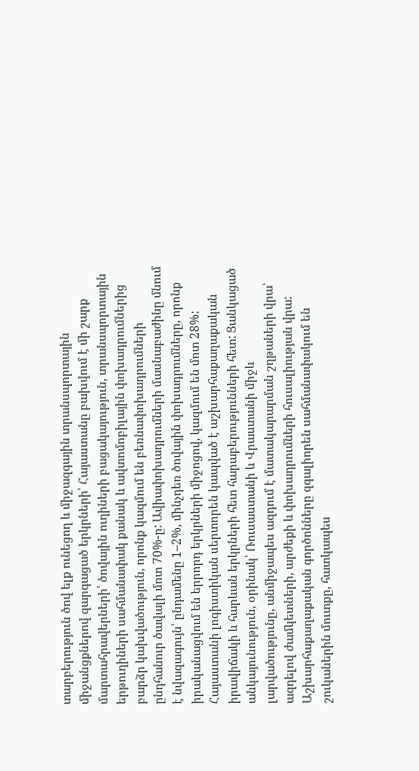տարբերություն ծով ելք ունեցող և միջազգային տրանսպորտային միջանցքներով զարգացած երկրների՝ Հայաստանը բախվում է մի շարք մարտահրավերների՝ ծովային ուղիների բացակայություն, տրանսպորտային երթուղիների սահմանափակ քանակ և ավտոմոբիլային փոխադրումներից բարձր կախվածություն, որոնք կազմում են բեռնափոխադրումների ընդհանուր ծավալի մոտ 70%-ը: Ավիափոխադրումների մասնաբաժինը մնում է նվազագույն՝ ընդամենը 1–2%, մինչդեռ ծովային փոխադրումները, որոնք իրականացվում են երրորդ երկրների միջոցով, կազմում են մոտ 28%:
Հայաստանի լոգիստիկան սերտորեն կապված է աշխարհաքաղաքական իրավիճակի և հարևան երկրների հետ հարաբերությունների հետ: Ցանկացած անկայունություն, օրինակ՝ Ռուսաստանի և Վրաստանի միջև լարվածությունը, անմիջապես ազդում է մատակարարման շղթաների վրա՝ ազդելով ժամկետների, արժեքի և փոխադրումների հուսալիության վրա: Աշխարհաքաղաքական գործոնները զգալիորեն սահմանափակում են շուկաներին մուտքը, հատկապես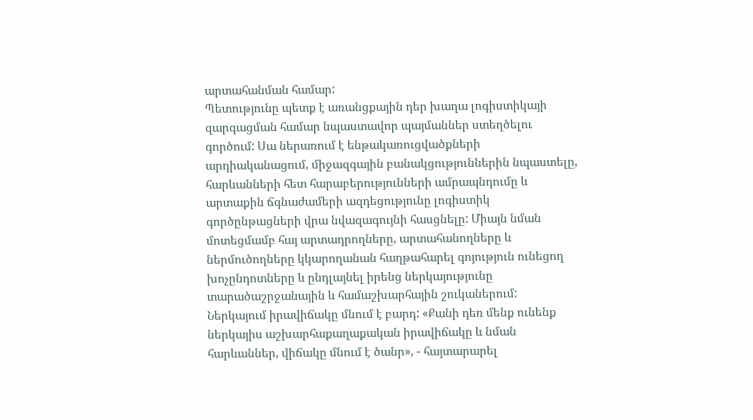արտահանման համար:
Պետությունը պետք է առանցքային դեր խաղա լոգիստիկայի զարգացման համար նպաստավոր պայմաններ ստեղծելու գործում: Սա ներառում է ենթակառուցվածքների արդիականացում, միջազգային բանակցություններին նպաստելը, հարևանների հետ հարաբերությունների ամրապնդումը և արտաքին ճգնաժամերի ազդեցությունը լոգիստիկ գործընթացների վրա նվազագույնի հասցնելը: Միայն նման մոտեցմամբ հայ արտադրողները, արտահանողները և ներմուծողները կկարողանան հաղթահարել գոյություն ունեցող խոչընդոտները և ընդլայնել իրենց ներկայությունը տարածաշրջանային և համաշխարհային շուկաներում:
Ներկայում իրավիճակը մնում է բարդ: «Քանի դեռ մենք ունենք ներկայիս աշխարհաքաղաքական իրավիճակը և նման հարևաններ, վիճակը մնում է ծանր», - հայտարարել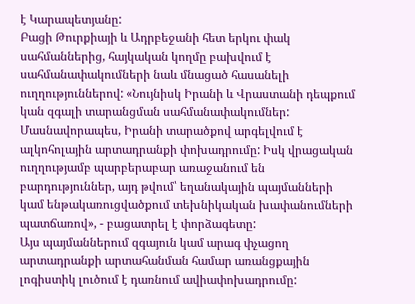է Կարապետյանը:
Բացի Թուրքիայի և Ադրբեջանի հետ երկու փակ սահմաններից, հայկական կողմը բախվում է սահմանափակումների նաև մնացած հասանելի ուղղություններով: «Նույնիսկ Իրանի և Վրաստանի դեպքում կան զգալի տարանցման սահմանափակումներ: Մասնավորապես, Իրանի տարածքով արգելվում է ալկոհոլային արտադրանքի փոխադրումը: Իսկ վրացական ուղղությամբ պարբերաբար առաջանում են բարդություններ, այդ թվում՝ եղանակային պայմանների կամ ենթակառուցվածքում տեխնիկական խափանումների պատճառով», - բացատրել է փորձագետը:
Այս պայմաններում զգայուն կամ արագ փչացող արտադրանքի արտահանման համար առանցքային լոգիստիկ լուծում է դառնում ավիափոխադրումը: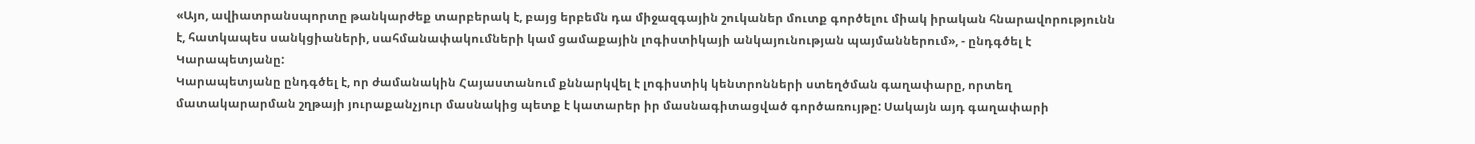«Այո, ավիատրանսպորտը թանկարժեք տարբերակ է, բայց երբեմն դա միջազգային շուկաներ մուտք գործելու միակ իրական հնարավորությունն է, հատկապես սանկցիաների, սահմանափակումների կամ ցամաքային լոգիստիկայի անկայունության պայմաններում», - ընդգծել է Կարապետյանը:
Կարապետյանը ընդգծել է, որ ժամանակին Հայաստանում քննարկվել է լոգիստիկ կենտրոնների ստեղծման գաղափարը, որտեղ մատակարարման շղթայի յուրաքանչյուր մասնակից պետք է կատարեր իր մասնագիտացված գործառույթը: Սակայն այդ գաղափարի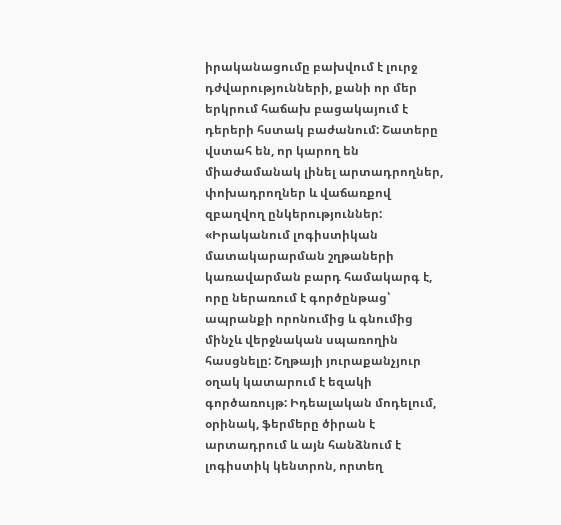իրականացումը բախվում է լուրջ դժվարությունների, քանի որ մեր երկրում հաճախ բացակայում է դերերի հստակ բաժանում: Շատերը վստահ են, որ կարող են միաժամանակ լինել արտադրողներ, փոխադրողներ և վաճառքով զբաղվող ընկերություններ:
«Իրականում լոգիստիկան մատակարարման շղթաների կառավարման բարդ համակարգ է, որը ներառում է գործընթաց՝ ապրանքի որոնումից և գնումից մինչև վերջնական սպառողին հասցնելը: Շղթայի յուրաքանչյուր օղակ կատարում է եզակի գործառույթ: Իդեալական մոդելում, օրինակ, ֆերմերը ծիրան է արտադրում և այն հանձնում է լոգիստիկ կենտրոն, որտեղ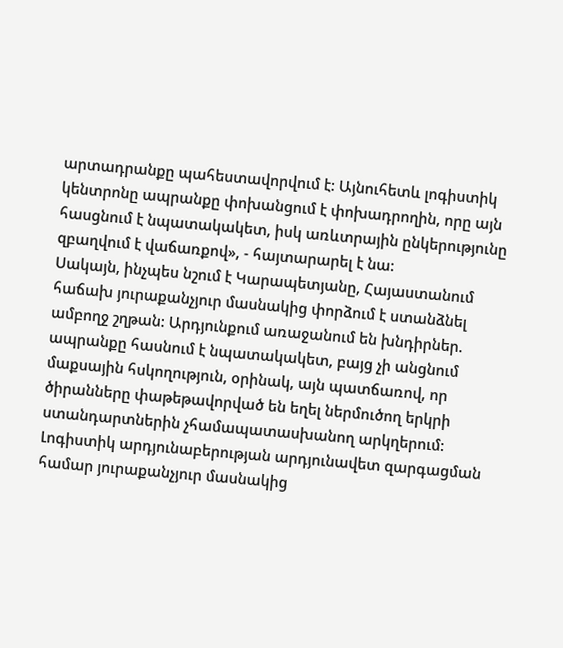արտադրանքը պահեստավորվում է: Այնուհետև լոգիստիկ կենտրոնը ապրանքը փոխանցում է փոխադրողին, որը այն հասցնում է նպատակակետ, իսկ առևտրային ընկերությունը զբաղվում է վաճառքով», - հայտարարել է նա:
Սակայն, ինչպես նշում է Կարապետյանը, Հայաստանում հաճախ յուրաքանչյուր մասնակից փորձում է ստանձնել ամբողջ շղթան: Արդյունքում առաջանում են խնդիրներ. ապրանքը հասնում է նպատակակետ, բայց չի անցնում մաքսային հսկողություն, օրինակ, այն պատճառով, որ ծիրանները փաթեթավորված են եղել ներմուծող երկրի ստանդարտներին չհամապատասխանող արկղերում: Լոգիստիկ արդյունաբերության արդյունավետ զարգացման համար յուրաքանչյուր մասնակից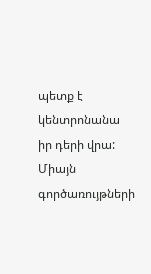պետք է կենտրոնանա իր դերի վրա: Միայն գործառույթների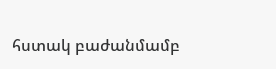հստակ բաժանմամբ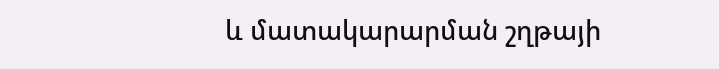և մատակարարման շղթայի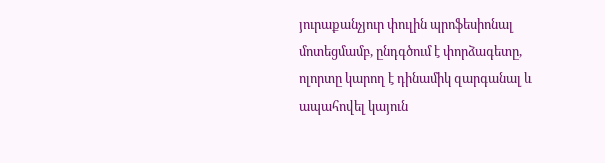յուրաքանչյուր փուլին պրոֆեսիոնալ մոտեցմամբ, ընդգծում է փորձագետը, ոլորտը կարող է դինամիկ զարգանալ և ապահովել կայուն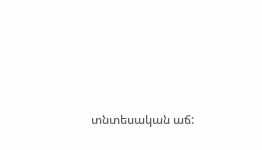տնտեսական աճ: